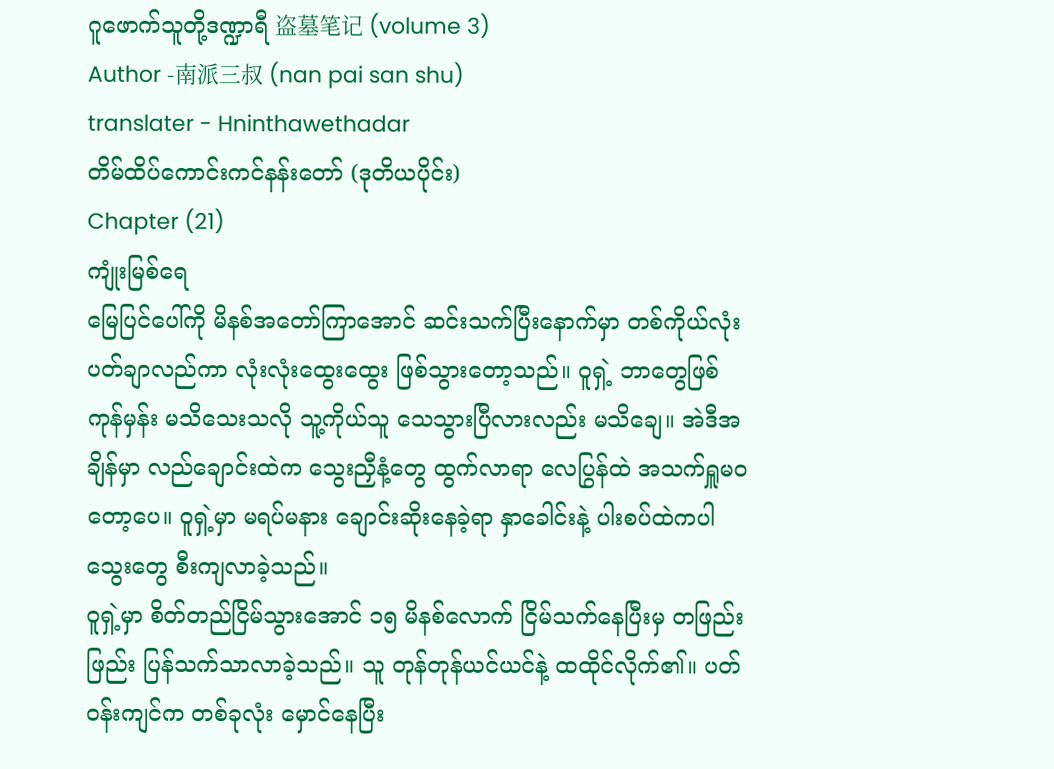ဂူဖောက်သူတို့ဒဏ္ဍာရီ 盗墓笔记 (volume 3)
Author -南派三叔 (nan pai san shu)
translater - Hninthawethadar
တိမ်ထိပ်ကောင်းကင်နန်းတော် (ဒုတိယပိုင်း)
Chapter (21)
ကျုံးမြစ်ရေ
မြေပြင်ပေါ်ကို မိနစ်အတော်ကြာအောင် ဆင်းသက်ပြီးနောက်မှာ တစ်ကိုယ်လုံး ပတ်ချာလည်ကာ လုံးလုံးထွေးထွေး ဖြစ်သွားတော့သည်။ ဝူရှဲ့ ဘာတွေဖြစ်ကုန်မှန်း မသိသေးသလို သူ့ကိုယ်သူ သေသွားပြီလားလည်း မသိချေ။ အဲဒီအချိန်မှာ လည်ချောင်းထဲက သွေးညှီနံ့တွေ ထွက်လာရာ လေပြွန်ထဲ အသက်ရှူမဝတော့ပေ။ ဝူရှဲ့မှာ မရပ်မနား ချောင်းဆိုးနေခဲ့ရာ နှာခေါင်းနဲ့ ပါးစပ်ထဲကပါ သွေးတွေ စီးကျလာခဲ့သည်။
ဝူရှဲ့မှာ စိတ်တည်ငြိမ်သွားအောင် ၁၅ မိနစ်လောက် ငြိမ်သက်နေပြီးမှ တဖြည်းဖြည်း ပြန်သက်သာလာခဲ့သည်။ သူ တုန်တုန်ယင်ယင်နဲ့ ထထိုင်လိုက်၏။ ပတ်ဝန်းကျင်က တစ်ခုလုံး မှောင်နေပြီး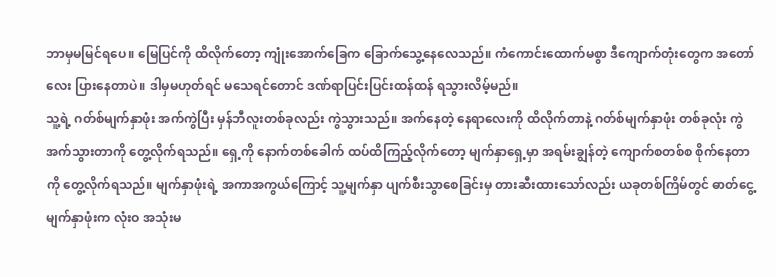ဘာမှမမြင်ရပေ။ မြေပြင်ကို ထိလိုက်တော့ ကျုံးအောက်ခြေက ခြောက်သွေ့နေလေသည်။ ကံကောင်းထောက်မစွာ ဒီကျောက်တုံးတွေက အတော်လေး ပြားနေတာပဲ။ ဒါမှမဟုတ်ရင် မသေရင်တောင် ဒဏ်ရာပြင်းပြင်းထန်ထန် ရသွားလိမ့်မည်။
သူ့ရဲ့ ဂတ်စ်မျက်နှာဖုံး အက်ကွဲပြီး မှန်ဘီလူးတစ်ခုလည်း ကွဲသွားသည်။ အက်နေတဲ့ နေရာလေးကို ထိလိုက်တာနဲ့ ဂတ်စ်မျက်နှာဖုံး တစ်ခုလုံး ကွဲအက်သွားတာကို တွေ့လိုက်ရသည်။ ရှေ့ကို နောက်တစ်ခေါက် ထပ်ထိကြည့်လိုက်တော့ မျက်နှာရှေ့မှာ အရမ်းချွန်တဲ့ ကျောက်စတစ်စ စိုက်နေတာကို တွေ့လိုက်ရသည်။ မျက်နှာဖုံးရဲ့ အကာအကွယ်ကြောင့် သူ့မျက်နှာ ပျက်စီးသွာစေခြင်းမှ တားဆီးထားသော်လည်း ယခုတစ်ကြိမ်တွင် ဓာတ်ငွေ့မျက်နှာဖုံးက လုံးဝ အသုံးမ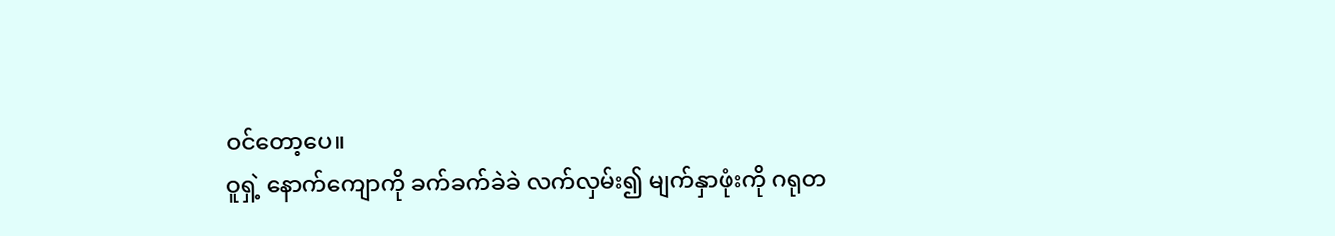ဝင်တော့ပေ။
ဝူရှဲ့ နောက်ကျောကို ခက်ခက်ခဲခဲ လက်လှမ်း၍ မျက်နှာဖုံးကို ဂရုတ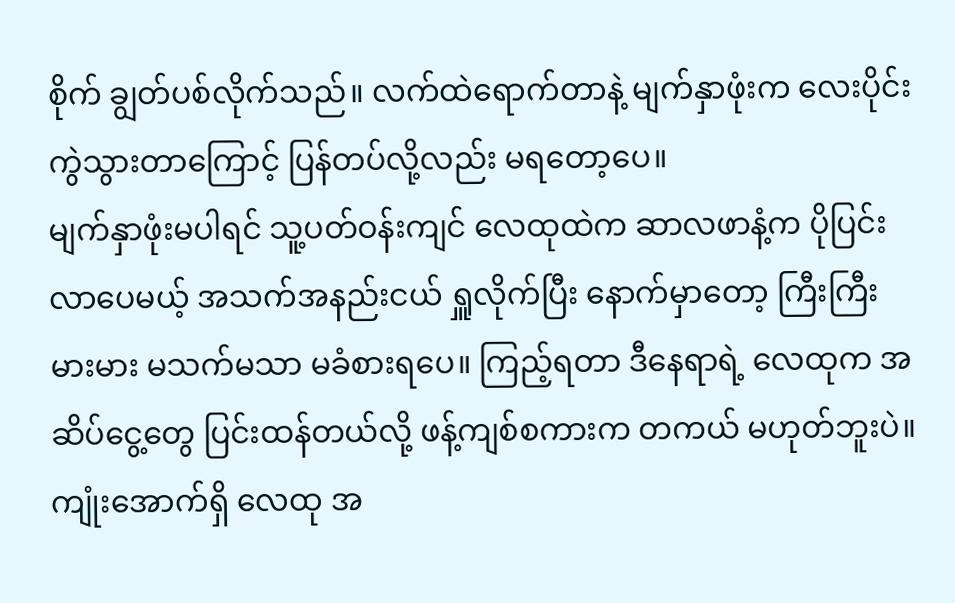စိုက် ချွတ်ပစ်လိုက်သည်။ လက်ထဲရောက်တာနဲ့ မျက်နှာဖုံးက လေးပိုင်းကွဲသွားတာကြောင့် ပြန်တပ်လို့လည်း မရတော့ပေ။
မျက်နှာဖုံးမပါရင် သူ့ပတ်ဝန်းကျင် လေထုထဲက ဆာလဖာနံ့က ပိုပြင်းလာပေမယ့် အသက်အနည်းငယ် ရှူလိုက်ပြီး နောက်မှာတော့ ကြီးကြီးမားမား မသက်မသာ မခံစားရပေ။ ကြည့်ရတာ ဒီနေရာရဲ့ လေထုက အဆိပ်ငွေ့တွေ ပြင်းထန်တယ်လို့ ဖန့်ကျစ်စကားက တကယ် မဟုတ်ဘူးပဲ။ ကျုံးအောက်ရှိ လေထု အ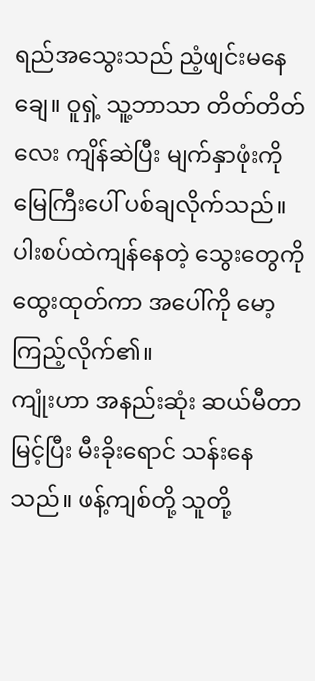ရည်အသွေးသည် ညံ့ဖျင်းမနေချေ။ ဝူရှဲ့ သူ့ဘာသာ တိတ်တိတ်လေး ကျိန်ဆဲပြီး မျက်နှာဖုံးကို မြေကြီးပေါ် ပစ်ချလိုက်သည်။ ပါးစပ်ထဲကျန်နေတဲ့ သွေးတွေကို ထွေးထုတ်ကာ အပေါ်ကို မော့ကြည့်လိုက်၏။
ကျုံးဟာ အနည်းဆုံး ဆယ်မီတာမြင့်ပြီး မီးခိုးရောင် သန်းနေသည်။ ဖန့်ကျစ်တို့ သူတို့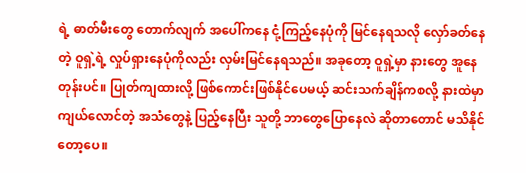ရဲ့ ဓာတ်မီးတွေ တောက်လျက် အပေါ်ကနေ ငုံ့ကြည့်နေပုံကို မြင်နေရသလို လှော်ခတ်နေတဲ့ ဝူရှဲ့ရဲ့ လှုပ်ရှားနေပုံကိုလည်း လှမ်းမြင်နေရသည်။ အခုတော့ ဝူရှဲ့မှာ နားတွေ အူနေတုန်းပင်။ ပြုတ်ကျထားလို့ ဖြစ်ကောင်းဖြစ်နိုင်ပေမယ့် ဆင်းသက်ချိန်ကစလို့ နားထဲမှာ ကျယ်လောင်တဲ့ အသံတွေနဲ့ ပြည့်နေပြီး သူတို့ ဘာတွေပြောနေလဲ ဆိုတာတောင် မသိနိုင်တော့ပေ။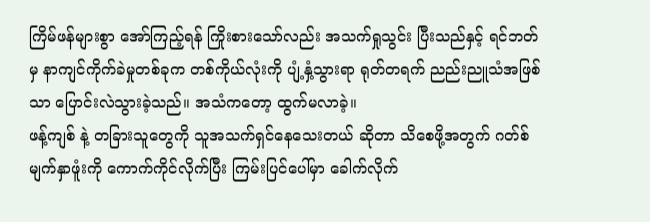ကြိမ်ဖန်များစွာ အော်ကြည့်ရန် ကြိုးစားသော်လည်း အသက်ရှုသွင်း ပြီးသည်နှင့် ရင်ဘတ်မှ နာကျင်ကိုက်ခဲမှုတစ်ခုက တစ်ကိုယ်လုံးကို ပျံ့နှံ့သွားရာ ရုတ်တရက် ညည်းညူသံအဖြစ်သာ ပြောင်းလဲသွားခဲ့သည်။ အသံကတော့ ထွက်မလာခဲ့။
ဖန့်ကျစ် နဲ့ တခြားသူတွေကို သူအသက်ရှင်နေသေးတယ် ဆိုတာ သိစေဖို့အတွက် ဂတ်စ်မျက်နှာဖူံးကို ကောက်ကိုင်လိုက်ပြီး ကြမ်းပြင်ပေါ်မှာ ခေါက်လိုက်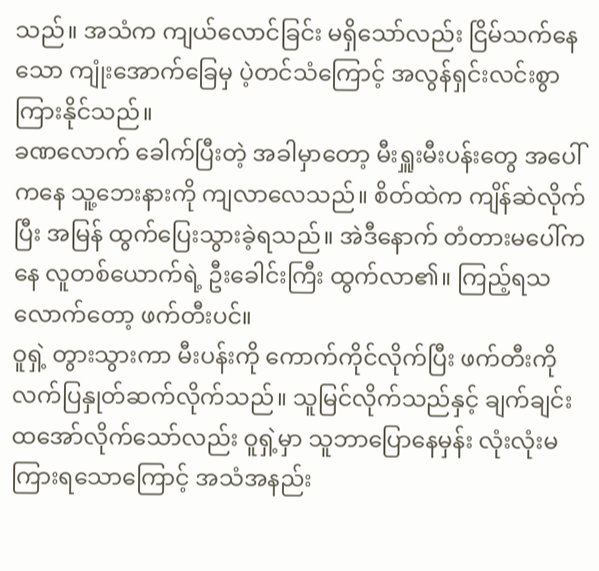သည်။ အသံက ကျယ်လောင်ခြင်း မရှိသော်လည်း ငြိမ်သက်နေသော ကျုံးအောက်ခြေမှ ပဲ့တင်သံကြောင့် အလွန်ရှင်းလင်းစွာ ကြားနိုင်သည်။
ခဏလောက် ခေါက်ပြီးတဲ့ အခါမှာတော့ မီးရှူးမီးပန်းတွေ အပေါ်ကနေ သူ့ဘေးနားကို ကျလာလေသည်။ စိတ်ထဲက ကျိန်ဆဲလိုက်ပြီး အမြန် ထွက်ပြေးသွားခဲ့ရသည်။ အဲဒီနောက် တံတားမပေါ်ကနေ လူတစ်ယောက်ရဲ့ ဦးခေါင်းကြီး ထွက်လာ၏။ ကြည့်ရသလောက်တော့ ဖက်တီးပင်။
ဝူရှဲ့ တွားသွားကာ မီးပန်းကို ကောက်ကိုင်လိုက်ပြီး ဖက်တီးကို လက်ပြနှုတ်ဆက်လိုက်သည်။ သူမြင်လိုက်သည်နှင့် ချက်ချင်း ထအော်လိုက်သော်လည်း ဝူရှဲ့မှာ သူဘာပြောနေမှန်း လုံးလုံးမကြားရသောကြောင့် အသံအနည်း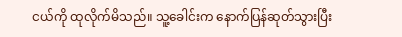ငယ်ကို ထုလိုက်မိသည်။ သူ့ခေါင်းက နောက်ပြန်ဆုတ်သွားပြီး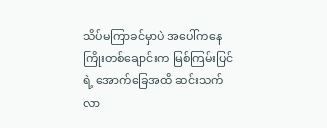သိပ်မကြာခင်မှာပဲ အပေါ်ကနေ ကြိုးတစ်ချောင်းက မြစ်ကြမ်းပြင်ရဲ့ အောက်ခြေအထိ ဆင်းသက်လာ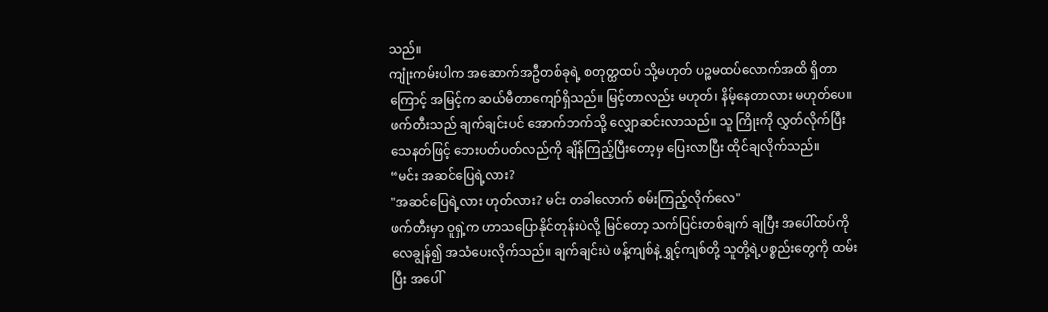သည်။
ကျုံးကမ်းပါက အဆောက်အဦတစ်ခုရဲ့ စတုတ္ထထပ် သို့မဟုတ် ပဉ္စမထပ်လောက်အထိ ရှိတာကြောင့် အမြင့်က ဆယ်မီတာကျော်ရှိသည်။ မြင့်တာလည်း မဟုတ်၊ နိမ့်နေတာလား မဟုတ်ပေ။ ဖက်တီးသည် ချက်ချင်းပင် အောက်ဘက်သို့ လျှောဆင်းလာသည်။ သူ ကြိုးကို လွှတ်လိုက်ပြီး သေနတ်ဖြင့် ဘေးပတ်ပတ်လည်ကို ချိန်ကြည့်ပြီးတော့မှ ပြေးလာပြီး ထိုင်ချလိုက်သည်။
“မင်း အဆင်ပြေရဲ့လား?
"အဆင်ပြေရဲ့လား ဟုတ်လား? မင်း တခါလောက် စမ်းကြည့်လိုက်လေ"
ဖက်တီးမှာ ဝူရှဲ့က ဟာသပြောနိုင်တုန်းပဲလို့ မြင်တော့ သက်ပြင်းတစ်ချက် ချပြီး အပေါ်ထပ်ကို လေချွန်၍ အသံပေးလိုက်သည်။ ချက်ချင်းပဲ ဖန့်ကျစ်နဲ့ ရွှင့်ကျစ်တို့ သူတို့ရဲ့ပစ္စည်းတွေကို ထမ်းပြီး အပေါ်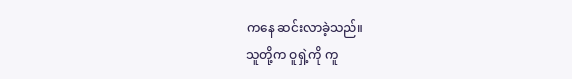ကနေ ဆင်းလာခဲ့သည်။
သူတို့က ဝူရှဲ့ကို ကူ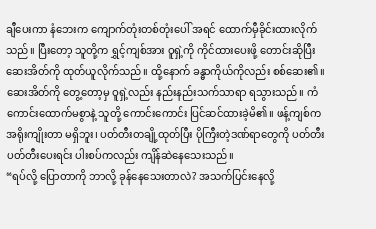ချီပေးကာ နံဘေးက ကျောက်တုံးတစ်တုံးပေါ် အရင် ထောက်မှီခိုင်းထားလိုက်သည်။ ပြီးတော့ သူတို့က ရွှင့်ကျစ်အား ဝူရှဲ့ကို ကိုင်ထားပေးဖို့ တောင်းဆိုပြီး ဆေးအိတ်ကို ထုတ်ယူလိုက်သည်။ ထို့နောက် ခန္ဓာကိုယ်ကိုလည်း စစ်ဆေး၏။
ဆေးအိတ်ကို တွေ့တော့မှ ဝူရှဲ့လည်း နည်းနည်းသက်သာရာ ရသွားသည်။ ကံကောင်းထောက်မစွာနဲ့ သူတို့ ကောင်းကောင်း ပြင်ဆင်ထားခဲ့မိ၏။ ဖန့်ကျစ်က အရိုးကျိုးတာ မရှိဘူး၊ ပတ်တီးတချို့ထုတ်ပြီး ပိုကြီးတဲ့ဒဏ်ရာတွေကို ပတ်တီးပတ်တီးပေးရင်း ပါးစပ်ကလည်း ကျိန်ဆဲနေသေးသည်။
“ရပ်လို့ ပြောတာကို ဘာလို့ ခုန်နေသေးတာလဲ? အသက်ပြင်းနေလို့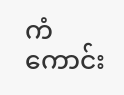ကံကောင်း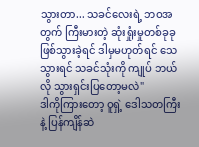သွားတာ... သခင်လေးရဲ့ ဘဝအတွက် ကြီးမားတဲ့ ဆုံးရှုံးမှုတစ်ခုခု ဖြစ်သွားခဲ့ရင် ဒါမှမဟုတ်ရင် သေသွားရင် သခင်သုံးကို ကျုပ် ဘယ်လို သွားရှင်းပြတော့မလဲ"
ဒါကိုကြားတော့ ဝူရှဲ့ ဒေါသတကြီးနဲ့ ပြန်ကျိန်ဆဲ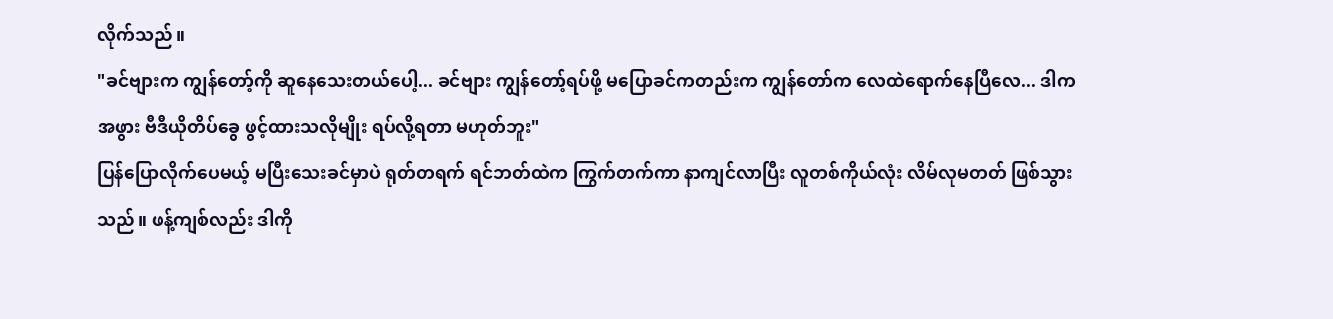လိုက်သည်။
"ခင်ဗျားက ကျွန်တော့်ကို ဆူနေသေးတယ်ပေါ့... ခင်ဗျား ကျွန်တော့်ရပ်ဖို့ မပြောခင်ကတည်းက ကျွန်တော်က လေထဲရောက်နေပြီလေ... ဒါက အဖွား ဗီဒီယိုတိပ်ခွေ ဖွင့်ထားသလိုမျိုး ရပ်လို့ရတာ မဟုတ်ဘူး"
ပြန်ပြောလိုက်ပေမယ့် မပြီးသေးခင်မှာပဲ ရုတ်တရက် ရင်ဘတ်ထဲက ကြွက်တက်ကာ နာကျင်လာပြီး လူတစ်ကိုယ်လုံး လိမ်လုမတတ် ဖြစ်သွားသည်။ ဖန့်ကျစ်လည်း ဒါကို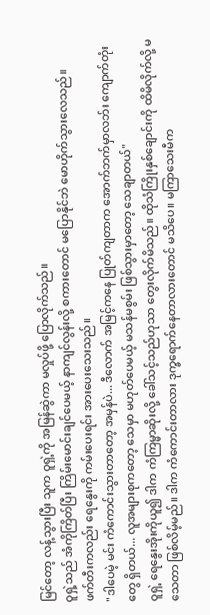မြင်တော့ လန့်သွားပြီး သူက ဝူရှဲ့ကို အမြန်ဆွဲကာ မလှုပ်ဖို့ ပြောလိုက်သည်။
ဝူရှဲ့သည် အံကိုကြိတ်ပြီး ကြိမ်းမောင်းချင်ပေမယ့် နာကျင်လွန်းလို့ စကားတောင် မပြောနိုင်ဘဲ မောဟိုက်သွားလေသည်။
ဖက်တီးကလည်း ရေနွေးကို ကမ်းပေးရင်း အားပေးသေးသည်။
"ဒါပေမဲ့ မင်း ကံကောင်းသွားတာတော့ အမှန်ပဲ... ဒီလောက် အမြင့်ကနေ ပြုတ်ကျတာက အောက်ဘက်မှာလဘ်း ကျောက်တုံးတွေ ရှိတယ်... လူအများစုကတော့ သေမှာ မဟုတ်ပေမယ့် မသန်မစွမ်း ဖြစ်သွားမှာတော့ သေချာတယ်"
ဝူရှဲ့ ရေနွေးအိုးကိုယူ၍ ဒါက ကံကြမ္မာဆိုးလို့ ခေါ်သင့်သည်ဟုသာ တွေးလိုက်မိသည်။ ထိုသံကြိုးနှစ်ချောင်းကို ထိမိလိုက်လို့ မသေတာ ဖြစ်လိမ့်မည်။ ဒါက ကံကောင်းတာလား ဒုက္ခရောက်နေတာလားတောင် မသိပေ။ မကြာသေးမီက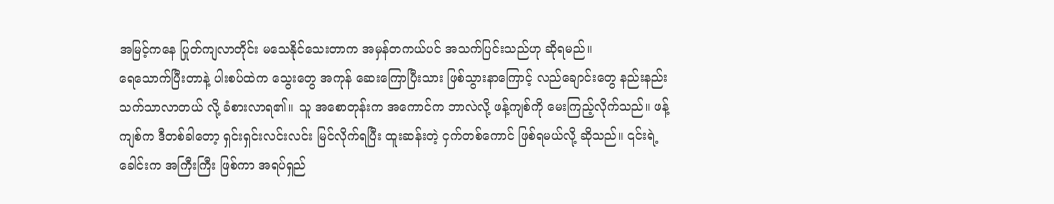အမြင့်ကနေ ပြုတ်ကျလာတိုင်း မသေနိုင်သေးတာက အမှန်တကယ်ပင် အသက်ပြင်းသည်ဟု ဆိုရမည်။
ရေသောက်ပြီးတာနဲ့ ပါးစပ်ထဲက သွေးတွေ အကုန် ဆေးကြောပြီးသား ဖြစ်သွားနာကြောင့် လည်ချောင်းတွေ နည်းနည်း သက်သာလာတယ် လို့ ခံစားလာရ၏။ သူ အစောတုန်းက အကောင်က ဘာလဲလို့ ဖန့်ကျစ်ကို မေးကြည့်လိုက်သည်။ ဖန့်ကျစ်က ဒီတစ်ခါတော့ ရှင်းရှင်းလင်းလင်း မြင်လိုက်ရပြီး ထူးဆန်းတဲ့ ငှက်တစ်ကောင် ဖြစ်ရမယ်လို့ ဆိုသည်။ ၎င်းရဲ့ခေါင်းက အကြီးကြီး ဖြစ်ကာ အရပ်ရှည်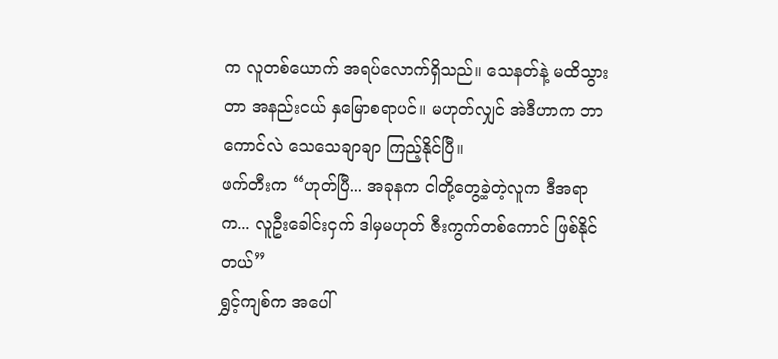က လူတစ်ယောက် အရပ်လောက်ရှိသည်။ သေနတ်နဲ့ မထိသွားတာ အနည်းငယ် နှမြောစရာပင်။ မဟုတ်လျှင် အဲဒီဟာက ဘာကောင်လဲ သေသေချာချာ ကြည့်နိုင်ပြီ။
ဖက်တီးက “ဟုတ်ပြီ... အခုနက ငါတို့တွေ့ခဲ့တဲ့လူက ဒီအရာက... လူဦးခေါင်းငှက် ဒါမှမဟုတ် ဇီးကွက်တစ်ကောင် ဖြစ်နိုင်တယ်”
ရွှင့်ကျစ်က အပေါ်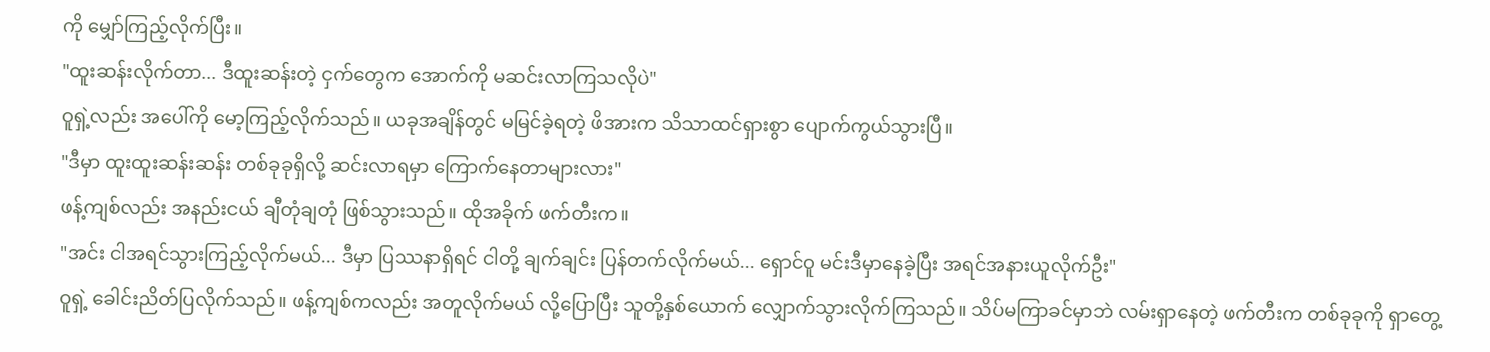ကို မျှော်ကြည့်လိုက်ပြီး။
"ထူးဆန်းလိုက်တာ... ဒီထူးဆန်းတဲ့ ငှက်တွေက အောက်ကို မဆင်းလာကြသလိုပဲ"
ဝူရှဲ့လည်း အပေါ်ကို မော့ကြည့်လိုက်သည်။ ယခုအချိန်တွင် မမြင်ခဲ့ရတဲ့ ဖိအားက သိသာထင်ရှားစွာ ပျောက်ကွယ်သွားပြီ။
"ဒီမှာ ထူးထူးဆန်းဆန်း တစ်ခုခုရှိလို့ ဆင်းလာရမှာ ကြောက်နေတာများလား"
ဖန့်ကျစ်လည်း အနည်းငယ် ချီတုံချတုံ ဖြစ်သွားသည်။ ထိုအခိုက် ဖက်တီးက။
"အင်း ငါအရင်သွားကြည့်လိုက်မယ်... ဒီမှာ ပြဿနာရှိရင် ငါတို့ ချက်ချင်း ပြန်တက်လိုက်မယ်... ရှောင်ဝူ မင်းဒီမှာနေခဲ့ပြီး အရင်အနားယူလိုက်ဦး"
ဝူရှဲ့ ခေါင်းညိတ်ပြလိုက်သည်။ ဖန့်ကျစ်ကလည်း အတူလိုက်မယ် လို့ပြောပြီး သူတို့နှစ်ယောက် လျှောက်သွားလိုက်ကြသည်။ သိပ်မကြာခင်မှာဘဲ လမ်းရှာနေတဲ့ ဖက်တီးက တစ်ခုခုကို ရှာတွေ့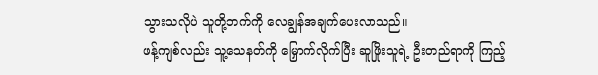သွားသလိုပဲ သူတို့ဘက်ကို လေချွန်အချက်ပေးလာသည်။
ဖန့်ကျစ်လည်း သူ့သေနတ်ကို မြှောက်လိုက်ပြီး ဆူဖြိုးသူရဲ့ ဦးတည်ရာကို ကြည့်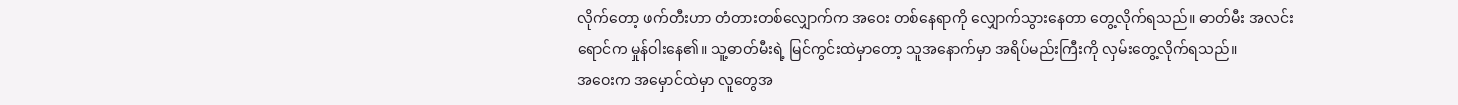လိုက်တော့ ဖက်တီးဟာ တံတားတစ်လျှောက်က အဝေး တစ်နေရာကို လျှောက်သွားနေတာ တွေ့လိုက်ရသည်။ ဓာတ်မီး အလင်းရောင်က မှုန်ဝါးနေ၏။ သူ့ဓာတ်မီးရဲ့ မြင်ကွင်းထဲမှာတော့ သူအနောက်မှာ အရိပ်မည်းကြီးကို လှမ်းတွေ့လိုက်ရသည်။
အဝေးက အမှောင်ထဲမှာ လူတွေအ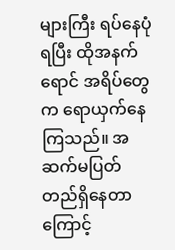များကြီး ရပ်နေပုံရပြီး ထိုအနက်ရောင် အရိပ်တွေက ရောယှက်နေကြသည်။ အဆက်မပြတ် တည်ရှိနေတာကြောင့်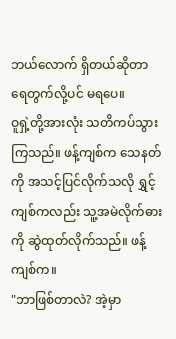ဘယ်လောက် ရှိတယ်ဆိုတာ ရေတွက်လို့ပင် မရပေ။
ဝူရှဲ့တို့အားလုံး သတိကပ်သွားကြသည်။ ဖန့်ကျစ်က သေနတ်ကို အသင့်ပြင်လိုက်သလို ရွှင့်ကျစ်ကလည်း သူ့အမဲလိုက်ဓားကို ဆွဲထုတ်လိုက်သည်။ ဖန့်ကျစ်က။
"ဘာဖြစ်တာလဲ? အဲ့မှာ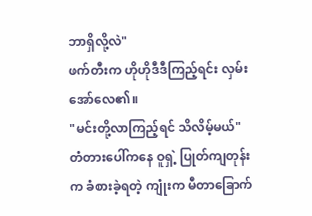ဘာရှိလို့လဲ"
ဖက်တီးက ဟိုဟိုဒီဒီကြည့်ရင်း လှမ်းအော်လေ၏။
"မင်းတို့လာကြည့်ရင် သိလိမ့်မယ်"
တံတားပေါ်ကနေ ဝူရှဲ့ ပြုတ်ကျတုန်းက ခံစားခဲ့ရတဲ့ ကျုံးက မီတာခြောက်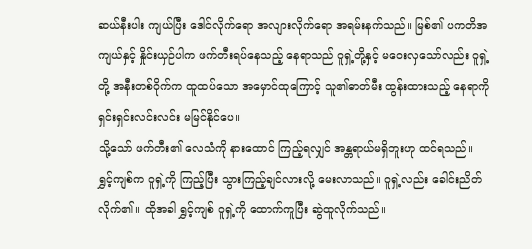ဆယ်နီးပါး ကျယ်ပြီး ဒေါင်လိုက်ရော အလျားလိုက်ရော အရမ်းနက်သည်။ မြစ်၏ ပကတိအကျယ်နှင့် နှိုင်းယှဉ်ပါက ဖက်တီးရပ်နေသည့် နေရာသည် ဝူရှဲ့တို့နှင့် မဝေးလှသော်လည်း ဝူရှဲ့တို့ အနီးတစ်ဝိုက်က ထူထပ်သော အမှောင်ထုကြောင့် သူ၏ဓာတ်မီး ထွန်းထားသည့် နေရာကို ရှင်းရှင်းလင်းလင်း မမြင်နိုင်ပေ။
သို့သော် ဖက်တီး၏ လေသံကို နားထောင် ကြည့်ရလျှင် အန္တရာယ်မရှိဘူးဟု ထင်ရသည်။
ရွှင့်ကျစ်က ဝူရှဲ့ကို ကြည့်ပြီး သွားကြည့်ချင်လားလို့ မေးလာသည်။ ဝူရှဲ့လည်း ခေါင်းညိတ်လိုက်၏။ ထိုအခါ ရွှင့်ကျစ် ဝူရှဲ့ကို ထောက်ကူပြီး ဆွဲထူလိုက်သည်။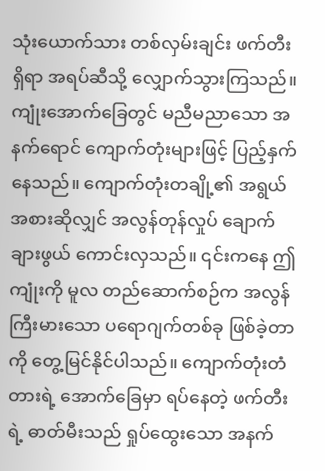သုံးယောက်သား တစ်လှမ်းချင်း ဖက်တီးရှိရာ အရပ်ဆီသို့ လျှောက်သွားကြသည်။
ကျုံးအောက်ခြေတွင် မညီမညာသော အနက်ရောင် ကျောက်တုံးများဖြင့် ပြည့်နှက်နေသည်။ ကျောက်တုံးတချို့၏ အရွယ်အစားဆိုလျှင် အလွန်တုန်လှုပ် ချောက်ချားဖွယ် ကောင်းလှသည်။ ၎င်းကနေ ဤကျုံးကို မူလ တည်ဆောက်စဉ်က အလွန်ကြီးမားသော ပရောဂျက်တစ်ခု ဖြစ်ခဲ့တာကို တွေ့မြင်နိုင်ပါသည်။ ကျောက်တုံးတံတားရဲ့ အောက်ခြေမှာ ရပ်နေတဲ့ ဖက်တီးရဲ့ ဓာတ်မီးသည် ရှုပ်ထွေးသော အနက်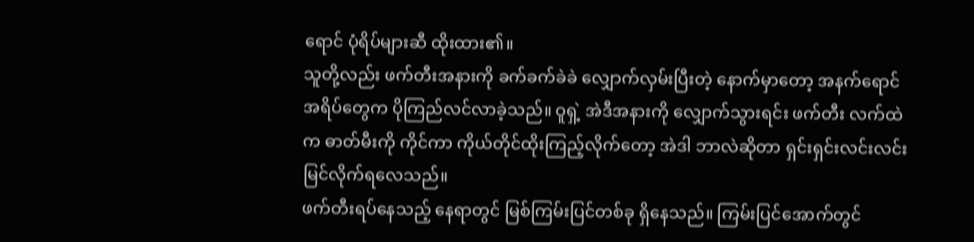ရောင် ပုံရိပ်များဆီ ထိုးထား၏။
သူတို့လည်း ဖက်တီးအနားကို ခက်ခက်ခဲခဲ လျှောက်လှမ်းပြီးတဲ့ နောက်မှာတော့ အနက်ရောင် အရိပ်တွေက ပိုကြည်လင်လာခဲ့သည်။ ဝူရှဲ့ အဲဒီအနားကို လျှောက်သွားရင်း ဖက်တီး လက်ထဲက ဓာတ်မီးကို ကိုင်ကာ ကိုယ်တိုင်ထိုးကြည့်လိုက်တော့ အဲဒါ ဘာလဲဆိုတာ ရှင်းရှင်းလင်းလင်း မြင်လိုက်ရလေသည်။
ဖက်တီးရပ်နေသည့် နေရာတွင် မြစ်ကြမ်းပြင်တစ်ခု ရှိနေသည်။ ကြမ်းပြင်အောက်တွင်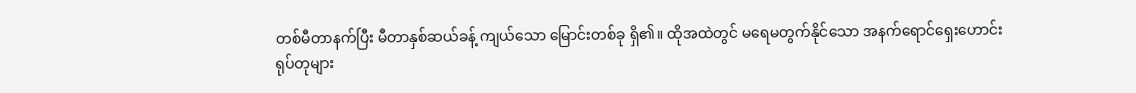တစ်မီတာနက်ပြီး မီတာနှစ်ဆယ်ခန့် ကျယ်သော မြောင်းတစ်ခု ရှိ၏။ ထိုအထဲတွင် မရေမတွက်နိုင်သော အနက်ရောင်ရှေးဟောင်း ရုပ်တုများ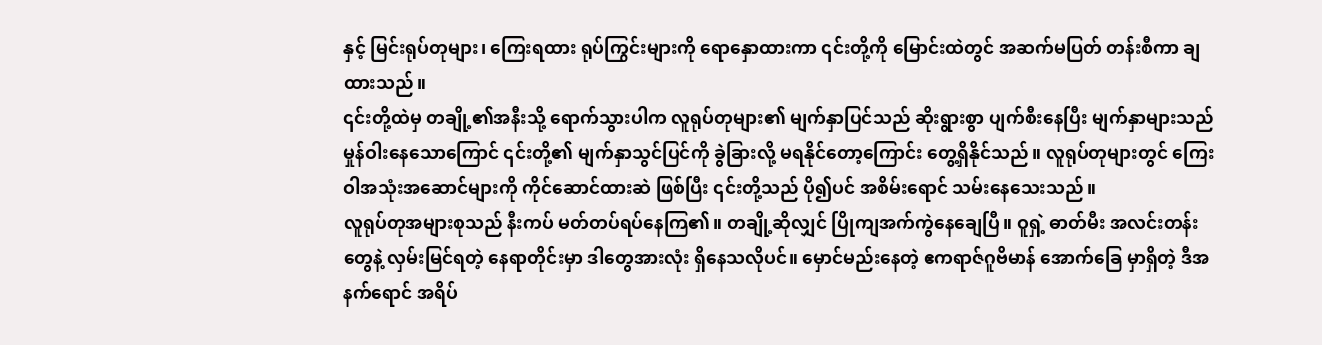နှင့် မြင်းရုပ်တုများ၊ ကြေးရထား ရုပ်ကြွင်းများကို ရောနှောထားကာ ၎င်းတို့ကို မြောင်းထဲတွင် အဆက်မပြတ် တန်းစီကာ ချထားသည်။
၎င်းတို့ထဲမှ တချို့၏အနီးသို့ ရောက်သွားပါက လူရုပ်တုများ၏ မျက်နှာပြင်သည် ဆိုးရွားစွာ ပျက်စီးနေပြီး မျက်နှာများသည် မှုန်ဝါးနေသောကြောင် ၎င်းတို့၏ မျက်နှာသွင်ပြင်ကို ခွဲခြားလို့ မရနိုင်တော့ကြောင်း တွေ့ရှိနိုင်သည်။ လူရုပ်တုများတွင် ကြေးဝါအသုံးအဆောင်များကို ကိုင်ဆောင်ထားဆဲ ဖြစ်ပြီး ၎င်းတို့သည် ပို၍ပင် အစိမ်းရောင် သမ်းနေသေးသည်။
လူရုပ်တုအများစုသည် နီးကပ် မတ်တပ်ရပ်နေကြ၏။ တချို့ဆိုလျှင် ပြိုကျအက်ကွဲနေချေပြီ။ ဝူရှဲ့ ဓာတ်မီး အလင်းတန်းတွေနဲ့ လှမ်းမြင်ရတဲ့ နေရာတိုင်းမှာ ဒါတွေအားလုံး ရှိနေသလိုပင်။ မှောင်မည်းနေတဲ့ ဧကရာဇ်ဂူဗိမာန် အောက်ခြေ မှာရှိတဲ့ ဒီအနက်ရောင် အရိပ်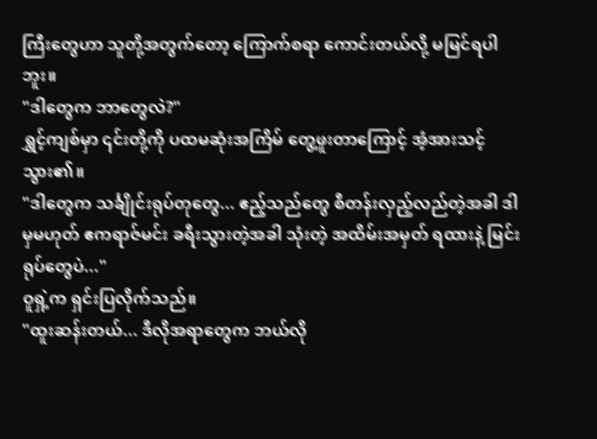ကြီးတွေဟာ သူတို့အတွက်တော့ ကြောက်စရာ ကောင်းတယ်လို့ မမြင်ရပါဘူး။
"ဒါတွေက ဘာတွေလဲ?"
ရွှင့်ကျစ်မှာ ၎င်းတို့ကို ပထမဆုံးအကြိမ် တွေ့ဖူးတာကြောင့် အံ့အားသင့်သွား၏။
"ဒါတွေက သင်္ချိုင်းရုပ်တုတွေ... ဧည့်သည်တွေ စီတန်းလှည့်လည်တဲ့အခါ ဒါမှမဟုတ် ဧကရာဇ်မင်း ခရီးသွားတဲ့အခါ သုံးတဲ့ အထိမ်းအမှတ် ရထားနဲ့ မြင်းရုပ်တွေပဲ..."
ဝူရှဲ့က ရှင်းပြလိုက်သည်။
"ထူးဆန်းတယ်... ဒီလိုအရာတွေက ဘယ်လို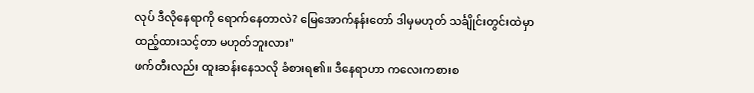လုပ် ဒီလိုနေရာကို ရောက်နေတာလဲ? မြေအောက်နန်းတော် ဒါမှမဟုတ် သင်္ချိုင်းတွင်းထဲမှာ ထည့်ထားသင့်တာ မဟုတ်ဘူးလား"
ဖက်တီးလည်း ထူးဆန်းနေသလို ခံစားရ၏။ ဒီနေရာဟာ ကလေးကစားစ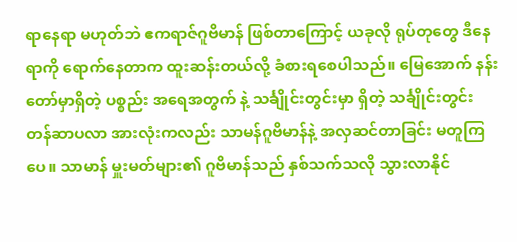ရာနေရာ မဟုတ်ဘဲ ဧကရာဇ်ဂူဗိမာန် ဖြစ်တာကြောင့် ယခုလို ရုပ်တုတွေ ဒီနေရာကို ရောက်နေတာက ထူးဆန်းတယ်လို့ ခံစားရစေပါသည်။ မြေအောက် နန်းတော်မှာရှိတဲ့ ပစ္စည်း အရေအတွက် နဲ့ သင်္ချိုင်းတွင်းမှာ ရှိတဲ့ သင်္ချိုင်းတွင်း တန်ဆာပလာ အားလုံးကလည်း သာမန်ဂူဗိမာန်နဲ့ အလှဆင်တာခြင်း မတူကြပေ။ သာမာန် မှူးမတ်များ၏ ဂူဗိမာန်သည် နှစ်သက်သလို သွားလာနိုင်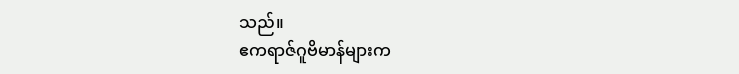သည်။
ဧကရာဇ်ဂူဗိမာန်များက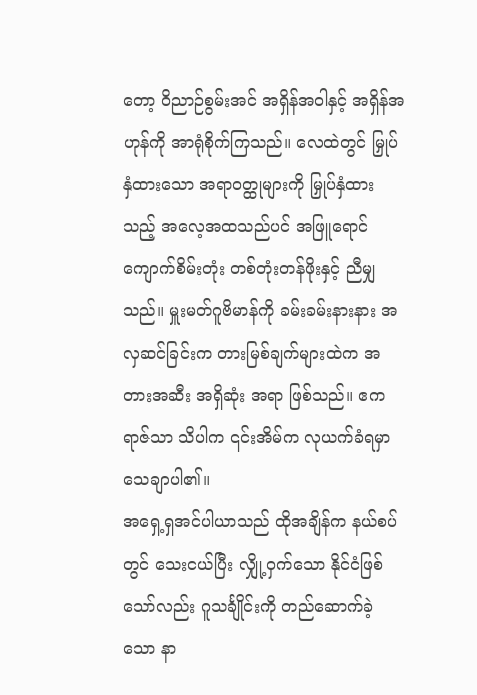တော့ ဝိညာဉ်စွမ်းအင် အရှိန်အဝါနှင့် အရှိန်အဟုန်ကို အာရုံစိုက်ကြသည်။ လေထဲတွင် မြှုပ်နှံထားသော အရာဝတ္ထုများကို မြှုပ်နှံထားသည့် အလေ့အထသည်ပင် အဖြူရောင် ကျောက်စိမ်းတုံး တစ်တုံးတန်ဖိုးနှင့် ညီမျှသည်။ မှူးမတ်ဂူဗိမာန်ကို ခမ်းခမ်းနားနား အလှဆင်ခြင်းက တားမြစ်ချက်များထဲက အတားအဆီး အရှိဆုံး အရာ ဖြစ်သည်။ ဧကရာဇ်သာ သိပါက ၎င်းအိမ်က လုယက်ခံရမှာ သေချာပါ၏။
အရှေ့ရှအင်ပါယာသည် ထိုအချိန်က နယ်စပ်တွင် သေးငယ်ပြီး လျှို့ဝှက်သော နိုင်ငံဖြစ်သော်လည်း ဂူသင်္ချိုင်းကို တည်ဆောက်ခဲ့သော နာ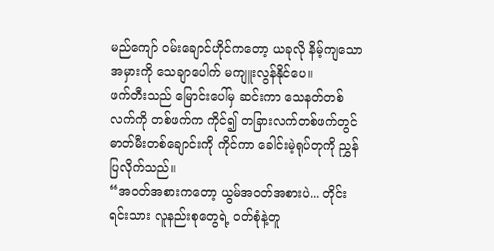မည်ကျော် ဝမ်းချောင်ဟိုင်ကတော့ ယခုလို နိမ့်ကျသောအမှားကို သေချာပေါက် မကျူးလွန်နိုင်ပေ။
ဖက်တီးသည် မြောင်းပေါ်မှ ဆင်းကာ သေနတ်တစ်လက်ကို တစ်ဖက်က ကိုင်၍ တခြားလက်တစ်ဖက်တွင် ဓာတ်မီးတစ်ချောင်းကို ကိုင်ကာ ခေါင်းမဲ့ရုပ်တုကို ညွှန်ပြလိုက်သည်။
“အဝတ်အစားကတော့ ယွမ်အဝတ်အစားပဲ... တိုင်းရင်းသား လူနည်းစုတွေရဲ့ ၀တ်စုံနဲ့တူ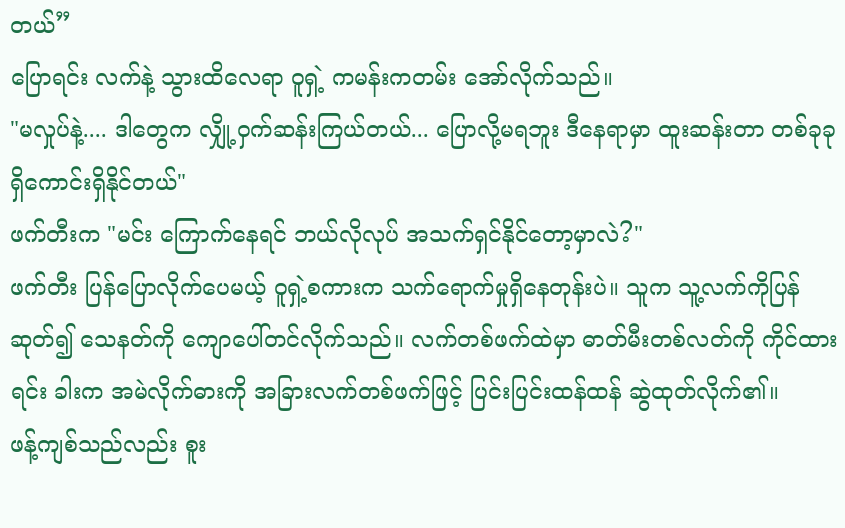တယ်”
ပြောရင်း လက်နဲ့ သွားထိလေရာ ဝူရှဲ့ ကမန်းကတမ်း အော်လိုက်သည်။
"မလှုပ်နဲ့.... ဒါတွေက လျှို့ဝှက်ဆန်းကြယ်တယ်... ပြောလို့မရဘူး ဒီနေရာမှာ ထူးဆန်းတာ တစ်ခုခု ရှိကောင်းရှိနိုင်တယ်"
ဖက်တီးက "မင်း ကြောက်နေရင် ဘယ်လိုလုပ် အသက်ရှင်နိုင်တော့မှာလဲ?"
ဖက်တီး ပြန်ပြောလိုက်ပေမယ့် ဝူရှဲ့စကားက သက်ရောက်မှုရှိနေတုန်းပဲ။ သူက သူ့လက်ကိုပြန်ဆုတ်၍ သေနတ်ကို ကျောပေါ်တင်လိုက်သည်။ လက်တစ်ဖက်ထဲမှာ ဓာတ်မီးတစ်လတ်ကို ကိုင်ထားရင်း ခါးက အမဲလိုက်ဓားကို အခြားလက်တစ်ဖက်ဖြင့် ပြင်းပြင်းထန်ထန် ဆွဲထုတ်လိုက်၏။
ဖန့်ကျစ်သည်လည်း စူး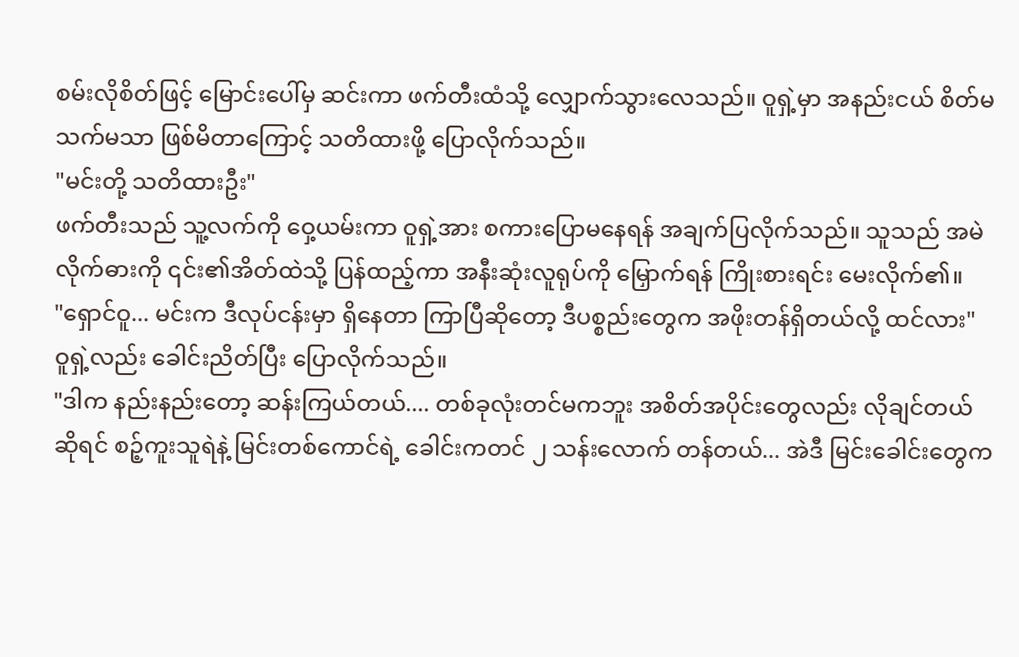စမ်းလိုစိတ်ဖြင့် မြောင်းပေါ်မှ ဆင်းကာ ဖက်တီးထံသို့ လျှောက်သွားလေသည်။ ဝူရှဲ့မှာ အနည်းငယ် စိတ်မသက်မသာ ဖြစ်မိတာကြောင့် သတိထားဖို့ ပြောလိုက်သည်။
"မင်းတို့ သတိထားဦး"
ဖက်တီးသည် သူ့လက်ကို ဝှေ့ယမ်းကာ ဝူရှဲ့အား စကားပြောမနေရန် အချက်ပြလိုက်သည်။ သူသည် အမဲလိုက်ဓားကို ၎င်း၏အိတ်ထဲသို့ ပြန်ထည့်ကာ အနီးဆုံးလူရုပ်ကို မြှောက်ရန် ကြိုးစားရင်း မေးလိုက်၏။
"ရှောင်ဝူ... မင်းက ဒီလုပ်ငန်းမှာ ရှိနေတာ ကြာပြီဆိုတော့ ဒီပစ္စည်းတွေက အဖိုးတန်ရှိတယ်လို့ ထင်လား"
ဝူရှဲ့လည်း ခေါင်းညိတ်ပြီး ပြောလိုက်သည်။
"ဒါက နည်းနည်းတော့ ဆန်းကြယ်တယ်.... တစ်ခုလုံးတင်မကဘူး အစိတ်အပိုင်းတွေလည်း လိုချင်တယ် ဆိုရင် စဉ့်ကူးသူရဲနဲ့ မြင်းတစ်ကောင်ရဲ့ ခေါင်းကတင် ၂ သန်းလောက် တန်တယ်... အဲဒီ မြင်းခေါင်းတွေက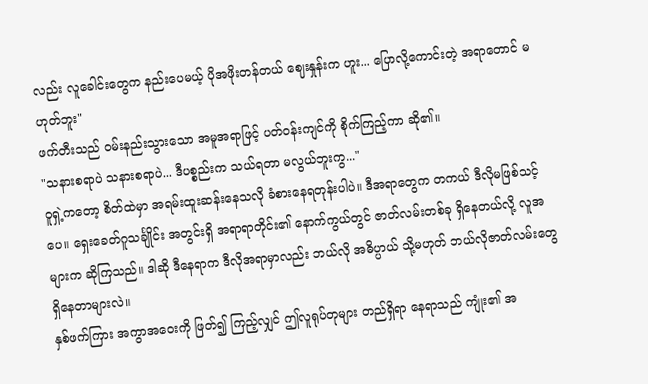လည်း လူခေါင်းတွေက နည်းပေမယ့် ပိုအဖိုးတန်တယ် ဈေးနှုန်းက ဟူး... ပြောလို့ကောင်းတဲ့ အရာတောင် မဟုတ်ဘူး"
ဖက်တီးသည် ဝမ်းနည်းသွားသော အမူအရာဖြင့် ပတ်ဝန်းကျင်ကို စိုက်ကြည့်ကာ ဆို၏။
"သနားစရာပဲ သနားစရာပဲ... ဒီပစ္စည်းက သယ်ရတာ မလွယ်ဘူးကွ..."
ဝူရှဲ့ကတော့ စိတ်ထဲမှာ အရမ်းထူးဆန်းနေသလို ခံစားနေရတုန်းပါပဲ။ ဒီအရာတွေက တကယ် ဒီလိုမဖြစ်သင့်ပေ။ ရှေးခေတ်ဂူသင်္ချိုင်း အတွင်းရှိ အရာရာတိုင်း၏ နောက်ကွယ်တွင် ဇာတ်လမ်းတစ်ခု ရှိနေတယ်လို့ လူအများက ဆိုကြသည်။ ဒါဆို ဒီနေရာက ဒီလိုအရာမှာလည်း ဘယ်လို အဓိပ္ပာယ် သို့မဟုတ် ဘယ်လိုဇာတ်လမ်းတွေ ရှိနေတာများလဲ။
နှစ်ဖက်ကြား အကွာအဝေးကို ဖြတ်၍ ကြည့်လျှင် ဤလူရုပ်တုများ တည်ရှိရာ နေရာသည် ကျုံး၏ အ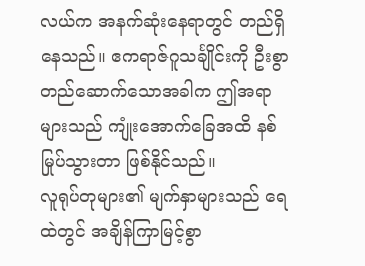လယ်က အနက်ဆုံးနေရာတွင် တည်ရှိနေသည်။ ဧကရာဇ်ဂူသင်္ချိုင်းကို ဦးစွာ တည်ဆောက်သောအခါက ဤအရာများသည် ကျုံးအောက်ခြေအထိ နစ်မြုပ်သွားတာ ဖြစ်နိုင်သည်။
လူရုပ်တုများ၏ မျက်နှာများသည် ရေထဲတွင် အချိန်ကြာမြင့်စွာ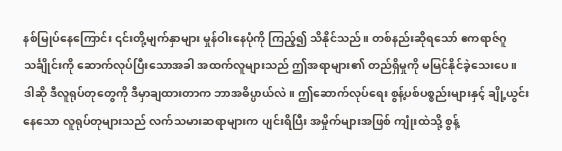နစ်မြုပ်နေကြောင်း ၎င်းတို့မျက်နှာများ မှုန်ဝါးနေပုံကို ကြည့်၍ သိနိုင်သည်။ တစ်နည်းဆိုရသော် ဧကရာဇ်ဂူသင်္ချိုင်းကို ဆောက်လုပ်ပြီးသောအခါ အထက်လူများသည် ဤအရာများ၏ တည်ရှိမှုကို မမြင်နိုင်ခဲ့သေးပေ။
ဒါဆို ဒီလူရုပ်တုတွေကို ဒီမှာချထားတာက ဘာအဓိပ္ပာယ်လဲ။ ဤဆောက်လုပ်ရေး စွန့်ပစ်ပစ္စည်းများနှင့် ချို့ယွင်းနေသော လူရုပ်တုများသည် လက်သမားဆရာများက ပျင်းရိပြီး အမှိုက်များအဖြစ် ကျုံးထဲသို့ စွန့်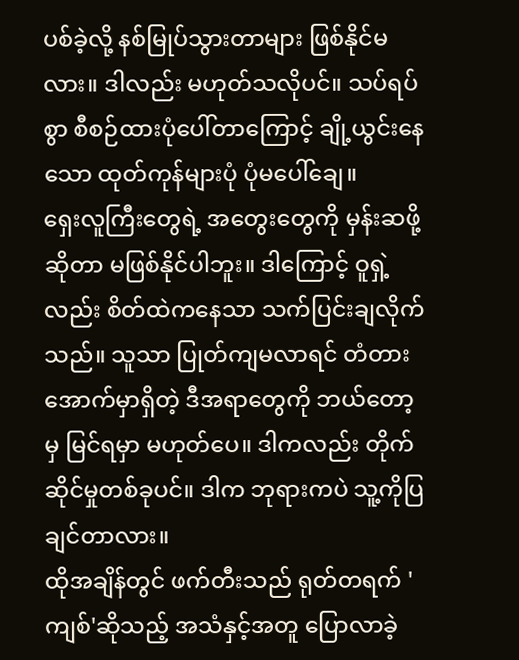ပစ်ခဲ့လို့ နစ်မြုပ်သွားတာများ ဖြစ်နိုင်မလား။ ဒါလည်း မဟုတ်သလိုပင်။ သပ်ရပ်စွာ စီစဉ်ထားပုံပေါ်တာကြောင့် ချို့ယွင်းနေသော ထုတ်ကုန်များပုံ ပုံမပေါ်ချေ။
ရှေးလူကြီးတွေရဲ့ အတွေးတွေကို မှန်းဆဖို့ဆိုတာ မဖြစ်နိုင်ပါဘူး။ ဒါကြောင့် ဝူရှဲ့လည်း စိတ်ထဲကနေသာ သက်ပြင်းချလိုက်သည်။ သူသာ ပြုတ်ကျမလာရင် တံတားအောက်မှာရှိတဲ့ ဒီအရာတွေကို ဘယ်တော့မှ မြင်ရမှာ မဟုတ်ပေ။ ဒါကလည်း တိုက်ဆိုင်မှုတစ်ခုပင်။ ဒါက ဘုရားကပဲ သူ့ကိုပြချင်တာလား။
ထိုအချိန်တွင် ဖက်တီးသည် ရုတ်တရက် 'ကျစ်'ဆိုသည့် အသံနှင့်အတူ ပြောလာခဲ့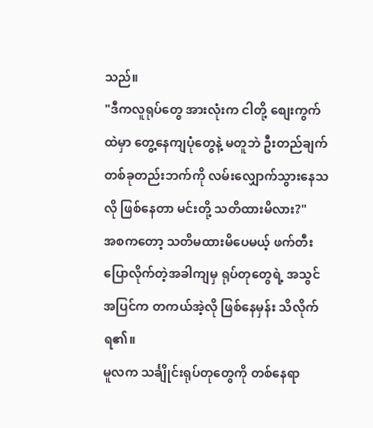သည်။
"ဒီကလူရုပ်တွေ အားလုံးက ငါတို့ စျေးကွက်ထဲမှာ တွေ့နေကျပုံတွေနဲ့ မတူဘဲ ဦးတည်ချက် တစ်ခုတည်းဘက်ကို လမ်းလျှောက်သွားနေသလို ဖြစ်နေတာ မင်းတို့ သတိထားမိလား?"
အစကတော့ သတိမထားမိပေမယ့် ဖက်တီး ပြောလိုက်တဲ့အခါကျမှ ရုပ်တုတွေရဲ့ အသွင်အပြင်က တကယ်အဲ့လို ဖြစ်နေမှန်း သိလိုက်ရ၏။
မူလက သင်္ချိုင်းရုပ်တုတွေကို တစ်နေရာ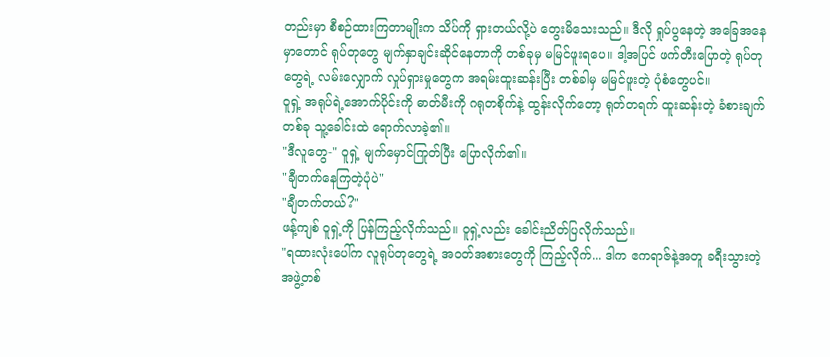တည်းမှာ စီစဉ်ထားကြတာမျိုးက သိပ်ကို ရှားတယ်လို့ပဲ တွေးမိသေးသည်။ ဒီလို ရှုပ်ပွနေတဲ့ အခြေအနေမှာတောင် ရုပ်တုတွေ မျက်နှာချင်းဆိုင်နေတာကို တစ်ခုမှ မမြင်ဖူးရပေ။ ဒါ့အပြင် ဖက်တီးပြောတဲ့ ရုပ်တုတွေရဲ့ လမ်းလျှောက် လှုပ်ရှားမှုတွေက အရမ်းထူးဆန်းပြီး တစ်ခါမှ မမြင်ဖူးတဲ့ ပုံစံတွေပင်။
ဝူရှဲ့ အရုပ်ရဲ့အောက်ပိုင်းကို ဓာတ်မီးကို ဂရုတစိုက်နဲ့ ထွန်းလိုက်တော့ ရုတ်တရက် ထူးဆန်းတဲ့ ခံစားချက်တစ်ခု သူ့ခေါင်းထဲ ရောက်လာခဲ့၏။
"ဒီလူတွေ-" ဝူရှဲ့ မျက်မှောင်ကြုတ်ပြီး ပြောလိုက်၏။
"ချီတက်နေကြတဲ့ပုံပဲ"
"ချီတက်တယ်?"
ဖန့်ကျစ် ဝူရှဲ့ကို ပြန်ကြည့်လိုက်သည်။ ဝူရှဲ့လည်း ခေါင်းညိတ်ပြလိုက်သည်။
"ရထားလုံးပေါ်က လူရုပ်တုတွေရဲ့ အဝတ်အစားတွေကို ကြည့်လိုက်... ဒါက ဧကရာဇ်နဲ့အတူ ခရီးသွားတဲ့ အဖွဲ့တစ်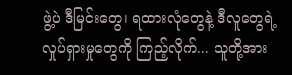ဖွဲ့ပဲ ဒီမြင်းတွေ၊ ရထားလုံတွေနဲ့ ဒီလူတွေရဲ့ လှုပ်ရှားမှုတွေကို ကြည့်လိုက်... သူတို့အား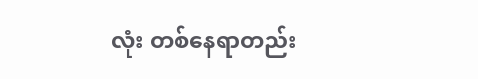လုံး တစ်နေရာတည်း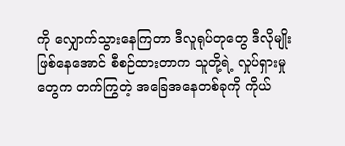ကို လျှောက်သွားနေကြတာ ဒီလူရုပ်တုတွေ ဒီလိုမျိုး ဖြစ်နေအောင် စီစဉ်ထားတာက သူတို့ရဲ့ လှုပ်ရှားမှုတွေက တက်ကြွတဲ့ အခြေအနေတစ်ခုကို ကိုယ်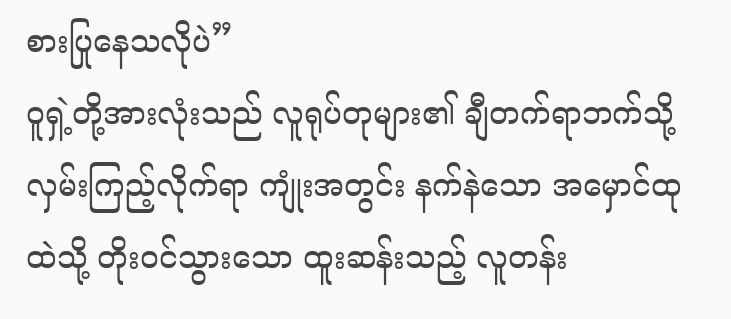စားပြုနေသလိုပဲ”
ဝူရှဲ့တို့အားလုံးသည် လူရုပ်တုများ၏ ချီတက်ရာဘက်သို့ လှမ်းကြည့်လိုက်ရာ ကျုံးအတွင်း နက်နဲသော အမှောင်ထုထဲသို့ တိုးဝင်သွားသော ထူးဆန်းသည့် လူတန်း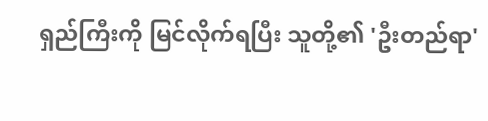ရှည်ကြီးကို မြင်လိုက်ရပြီး သူတို့၏ 'ဦးတည်ရာ'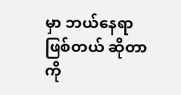မှာ ဘယ်နေရာဖြစ်တယ် ဆိုတာကို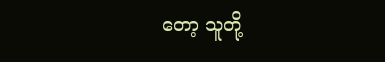တော့ သူတို့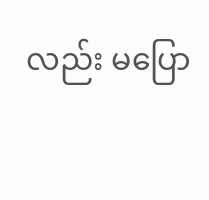လည်း မပြော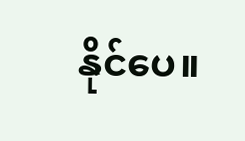နိုင်ပေ။